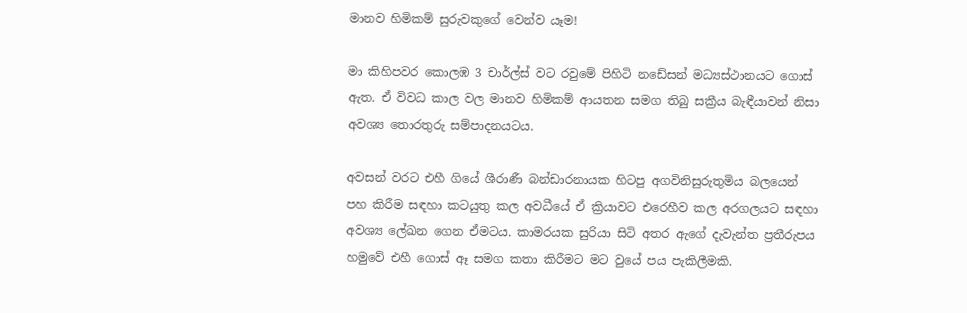මානව හිමිකම් සුරුවකුගේ වෙන්ව යෑම!

මා කිහිපවර කොලඹ 3 චාර්ල්ස් වට රවුමේ පිහිටි නඩේසන් මධ්‍යස්ථානයට ගොස් ඇත. ඒ විවධ කාල වල මානව හිමිකම් ආයතන සමග තිබු සක්‍රීය බැඳීයාවන් නිසා අවශ්‍ය තොරතුරු සම්පාදනයටය.

අවසන් වරට එහී ගියේ ශීරාණී බන්ඩාරනායක හිටපු අගවිනිසුරුතුමිය බලයෙන් පහ කිරීම සඳහා කටයුතු කල අවධීයේ ඒ ක්‍රියාවට එරෙහීව කල අරගලයට සඳහා අවශ්‍ය ලේඛන ගෙන ඒමටය. කාමරයක සුරියා සිටි අතර ඇගේ දැවැන්ත ප්‍රතීරුපය හමුවේ එහී ගොස් ඈ සමග කතා කිරීමට මට වුයේ පය පැකිලීමකි.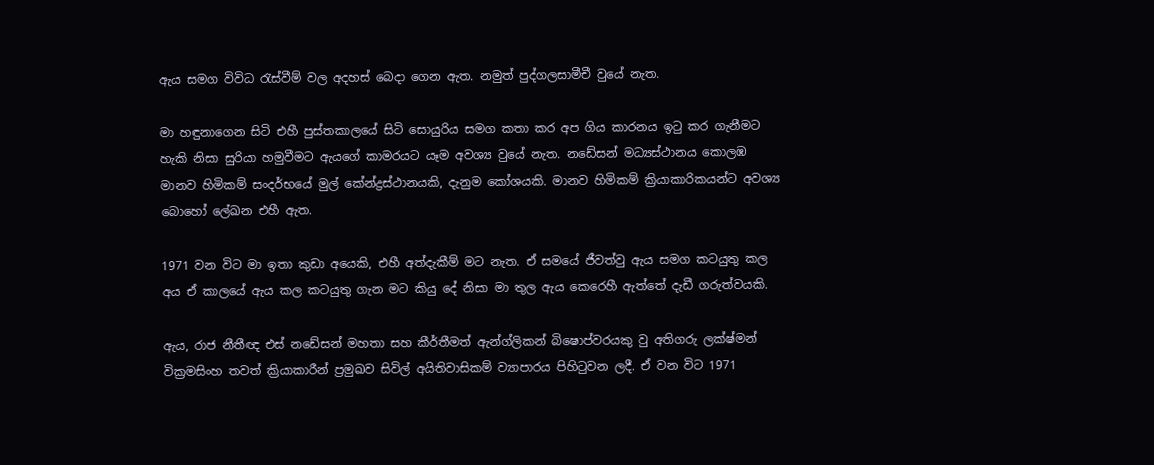ඇය සමග විවිධ රැස්වීම් වල අදහස් බෙදා ගෙන ඇත. නමුත් පුද්ගලසාමීචී වුයේ නැත.

මා හඳුනාගෙන සිටි එහී පුස්තකාලයේ සිටි සොයුරිය සමග කතා කර අප ගිය කාරනය ඉටු කර ගැනීමට හැකි නිසා සුරියා හමුවීමට ඇයගේ කාමරයට යෑම අවශ්‍ය වුයේ නැත. නඩේසන් මධ්‍යස්ථානය කොලඹ මානව හිමිකම් සංදර්භයේ මුල් කේන්ද්‍රස්ථානයකි, දැනුම කෝශයකි. මානව හිමිකම් ක්‍රියාකාරිකයන්ට අවශ්‍ය බොහෝ ලේඛන එහී ඇත.

1971 වන විට මා ඉතා කුඩා අයෙකි, එහී අත්දැකීම් මට නැත. ඒ සමයේ ජීවත්වු ඇය සමග කටයුතු කල අය ඒ කාලයේ ඇය කල කටයුතු ගැන මට කියු දේ නිසා මා තුල ඇය කෙරෙහී ඇත්තේ දැඩී ගරුත්වයකි.

ඇය, රාජ නීතීඥ එස් නඩේසන් මහතා සහ කීර්තීමත් ඇන්ග්ලිකන් බිෂොප්වරයකු වු අතිගරු ලක්ෂ්මන් වික්‍රමසිංහ තවත් ක්‍රියාකාරීන් ප්‍රමුඛව සිවිල් අයිතිවාසිකම් ව්‍යාපාරය පිහිටුවන ලදී. ඒ වන විට 1971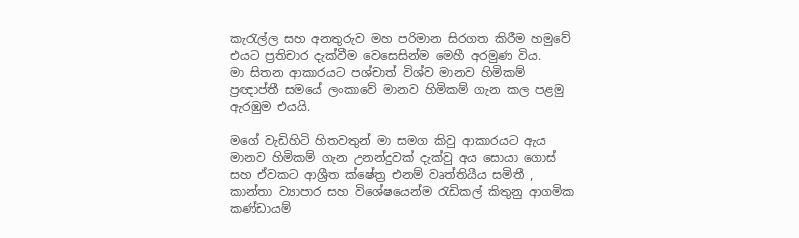කැරැල්ල සහ අනතුරුව මහ පරිමාන සිරගත කිරීම හමුවේ එයට ප්‍රතිචාර දැක්වීම වෙසෙසින්ම මෙහී අරමුණ විය.
මා සිතන ආකාරයට පශ්චාත් විශ්ව මානව හිමිකම් ප්‍රඥාප්තී සමයේ ලංකාවේ මානව හිමිකම් ගැන කල පළමු ඇරඹුම එයයි.

මගේ වැඩිහිටි හිතවතුන් මා සමග කිවු ආකාරයට ඇය මානව හිමිකම් ගැන උනන්දුවක් දැක්වු අය සොයා ගොස් සහ ඒවකට ආශ්‍රීත ක්ෂේත්‍ර එනම් වෘත්තියීය සමිතී , කාන්තා ව්‍යාපාර සහ විශේෂයෙන්ම රැඩිකල් කිතුනු ආගමික කණ්ඩායම්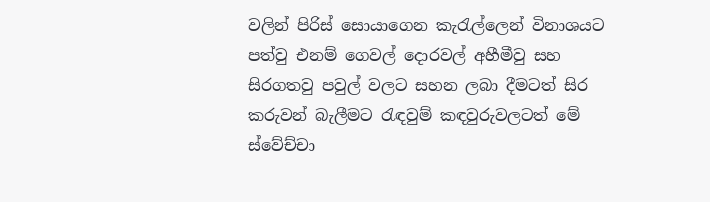වලින් පිරිස් සොයාගෙන කැරැල්ලෙන් විනාශයට පත්වු එනම් ගෙවල් දොරවල් අහීමීවු සහ සිරගතවු පවුල් වලට සහන ලබා දීමටත් සිර කරුවන් බැලීමට රැඳවුම් කඳවුරුවලටත් මේ ස්වේච්චා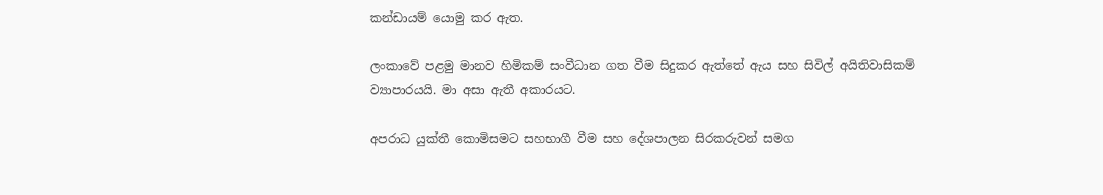කන්ඩායම් යොමු කර ඇත.

ලංකාවේ පළමු මානව හිමිකම් සංවීධාන ගත වීම සිදුකර ඇත්තේ ඇය සහ සිවිල් අයිතිවාසිකම් ව්‍යාපාරයයි. මා අසා ඇතී අකාරයට.

අපරාධ යුක්තී කොමිසමට සහභාගී වීම සහ දේශපාලන සිරකරුවන් සමග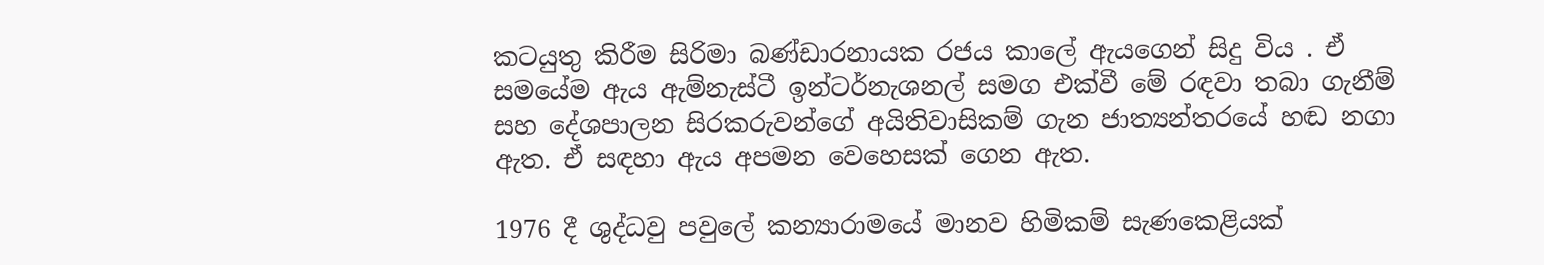කටයුතු කිරීම සිරිමා බණ්ඩාරනායක රජය කාලේ ඇයගෙන් සිදු විය . ඒ සමයේම ඇය ඇම්නැස්ටී ඉන්ටර්නැශනල් සමග එක්වී මේ රඳවා තබා ගැනීම් සහ දේශපාලන සිරකරුවන්ගේ අයිතිවාසිකම් ගැන ජාත්‍යන්තරයේ හඬ නගා ඇත. ඒ සඳහා ඇය අපමන වෙහෙසක් ගෙන ඇත.

1976 දී ශුද්ධවු පවුලේ කන්‍යාරාමයේ මානව හිමිකම් සැණකෙළියක්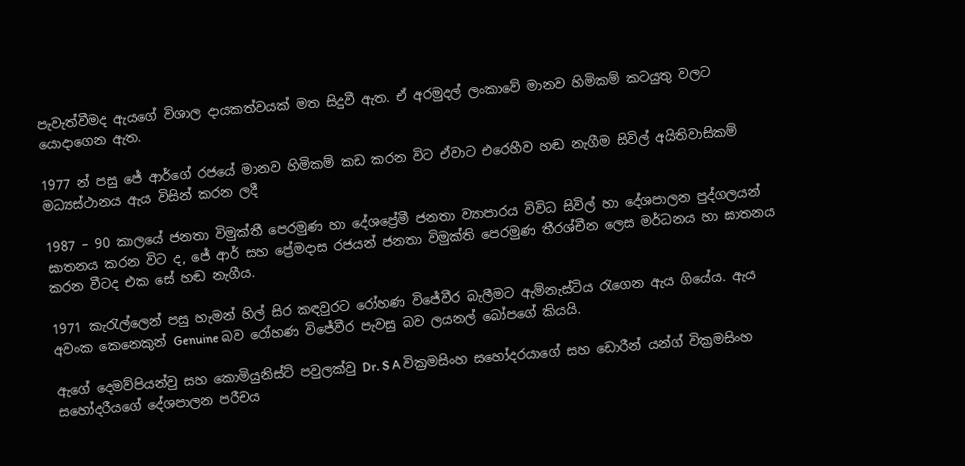පැවැත්වීමද ඇයගේ විශාල දායකත්වයක් මත සිදුවී ඇත. ඒ අරමුදල් ලංකාවේ මානව හිමිකම් කටයුතු වලට යොදාගෙන ඇත.

1977 න් පසු ජේ ආර්ගේ රජයේ මානව හිමිකම් කඩ කරන විට ඒවාට එරෙහීව හඬ නැගීම සිවිල් අයිතිවාසිකම් මධ්‍යස්ථානය ඇය විසින් කරන ලදී

1987 – 90 කාලයේ ජනතා විමුක්තී පෙරමුණ හා දේශප්‍රේමී ජනතා ව්‍යාපාරය විවිධ සිවිල් හා දේශපාලන පුද්ගලයන් ඝාතනය කරන විට ද, ජේ ආර් සහ ප්‍රේමදාස රජයන් ජනතා විමුක්ති පෙරමුණ තීරශ්චීන ලෙස මර්ධනය හා ඝාතනය කරන වීටද එක සේ හඬ නැගීය.

1971 කැරැල්ලෙන් පසු හැමන් හිල් සිර කඳවුරට රෝහණ විජේවීර බැලීමට ඇම්නැස්ටිය රැගෙන ඇය ගියේය. ඇය අවංක කෙනෙකුන් Genuine බව රෝහණ විජේවීර පැවසු බව ලයනල් බෝපගේ කියයි.

ඇගේ දෙමව්පියන්වු සහ කොමියුනිස්ට් පවුලක්වු Dr. S A වික්‍රමසිංහ සහෝදරයාගේ සහ ඩොරීන් යන්ග් වික්‍රමසිංහ සහෝදරීයගේ දේශපාලන පරීචය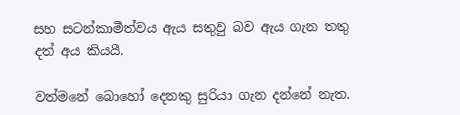සහ සටන්කාමීත්වය ඇය සතුවු බව ඇය ගැන තතු දත් අය කියයී.

වත්මනේ බොහෝ දෙනකු සුරියා ගැන දන්නේ නැත.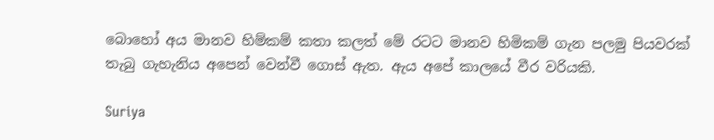බොහෝ අය මානව හිම්කම් කතා කලත් මේ රටට මානව හිමිකම් ගැන පලමු පියවරක් තැබු ගැහැනිය අපෙන් වෙන්වී ගොස් ඇත. ඇය අපේ කාලයේ වීර වරියකි.

Suriya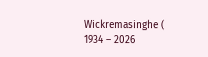Wickremasinghe ( 1934 – 2026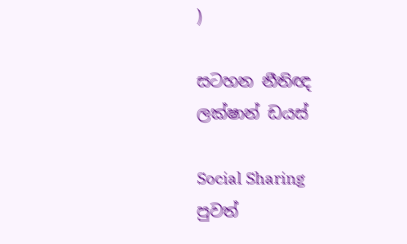)

සටහන නීතිඥ ලක්ෂාන් ඩයස්

Social Sharing
පුවත්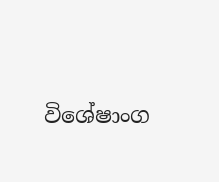විශේෂාංග